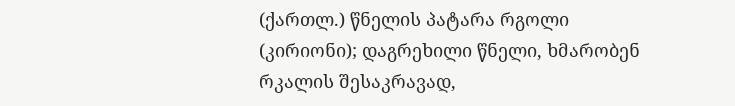(ქართლ.) წნელის პატარა რგოლი (კირიონი); დაგრეხილი წნელი, ხმარობენ რკალის შესაკრავად,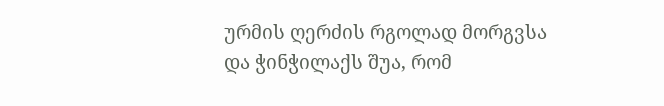ურმის ღერძის რგოლად მორგვსა და ჭინჭილაქს შუა, რომ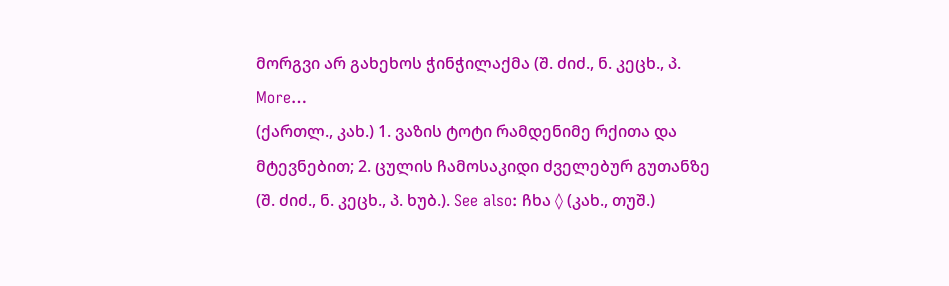მორგვი არ გახეხოს ჭინჭილაქმა (შ. ძიძ., ნ. კეცხ., პ. More…
(ქართლ., კახ.) 1. ვაზის ტოტი რამდენიმე რქითა და მტევნებით; 2. ცულის ჩამოსაკიდი ძველებურ გუთანზე (შ. ძიძ., ნ. კეცხ., პ. ხუბ.). See also: ჩხა ◊ (კახ., თუშ.)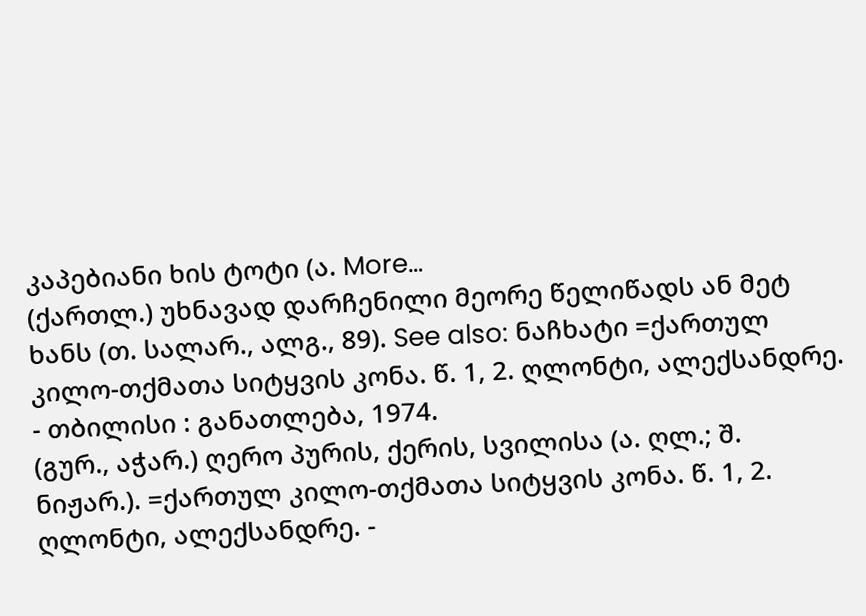კაპებიანი ხის ტოტი (ა. More…
(ქართლ.) უხნავად დარჩენილი მეორე წელიწადს ან მეტ ხანს (თ. სალარ., ალგ., 89). See also: ნაჩხატი =ქართულ კილო-თქმათა სიტყვის კონა. წ. 1, 2. ღლონტი, ალექსანდრე. - თბილისი : განათლება, 1974.
(გურ., აჭარ.) ღერო პურის, ქერის, სვილისა (ა. ღლ.; შ. ნიჟარ.). =ქართულ კილო-თქმათა სიტყვის კონა. წ. 1, 2. ღლონტი, ალექსანდრე. -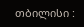თბილისი :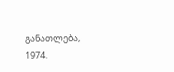განათლება, 1974.